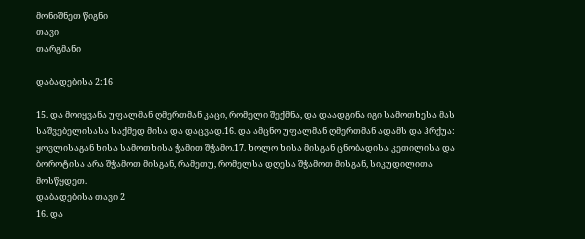მონიშნეთ წიგნი
თავი
თარგმანი

დაბადებისა 2:16

15. და მოიყვანა უფალმან ღმერთმან კაცი, რომელი შექმნა, და დაადგინა იგი სამოთხესა მას საშვებელისასა საქმედ მისა და დაცვად.16. და ამცნო უფალმან ღმერთმან ადამს და ჰრქუა: ყოვლისაგან ხისა სამოთხისა ჭამით შჭამო.17. ხოლო ხისა მისგან ცნობადისა კეთილისა და ბოროტისა არა შჭამოთ მისგან, რამეთუ, რომელსა დღესა შჭამოთ მისგან, სიკუდილითა მოსწყდეთ.
დაბადებისა თავი 2
16. და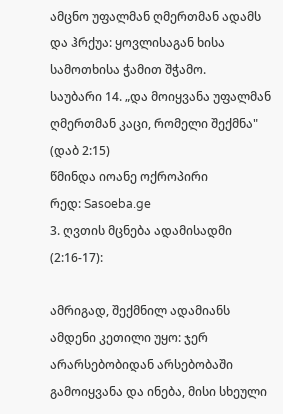ამცნო უფალმან ღმერთმან ადამს და ჰრქუა: ყოვლისაგან ხისა სამოთხისა ჭამით შჭამო.
საუბარი 14. „და მოიყვანა უფალმან ღმერთმან კაცი, რომელი შექმნა" (დაბ 2:15)
წმინდა იოანე ოქროპირი
რედ: Sasoeba.ge
3. ღვთის მცნება ადამისადმი (2:16-17):

ამრიგად, შექმნილ ადამიანს ამდენი კეთილი უყო: ჯერ არარსებობიდან არსებობაში გამოიყვანა და ინება, მისი სხეული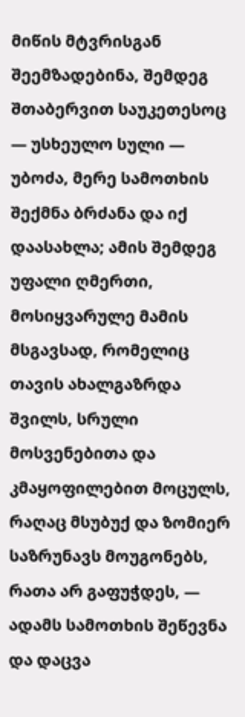მიწის მტვრისგან შეემზადებინა, შემდეგ შთაბერვით საუკეთესოც — უსხეულო სული — უბოძა, მერე სამოთხის შექმნა ბრძანა და იქ დაასახლა; ამის შემდეგ უფალი ღმერთი, მოსიყვარულე მამის მსგავსად, რომელიც თავის ახალგაზრდა შვილს, სრული მოსვენებითა და კმაყოფილებით მოცულს, რაღაც მსუბუქ და ზომიერ საზრუნავს მოუგონებს, რათა არ გაფუჭდეს, — ადამს სამოთხის შეწევნა და დაცვა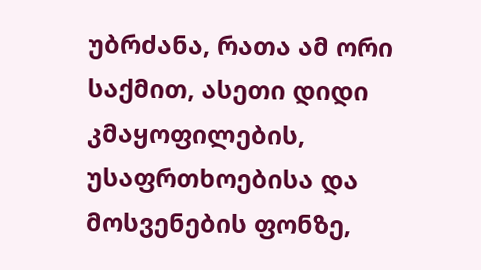უბრძანა, რათა ამ ორი საქმით, ასეთი დიდი კმაყოფილების, უსაფრთხოებისა და მოსვენების ფონზე,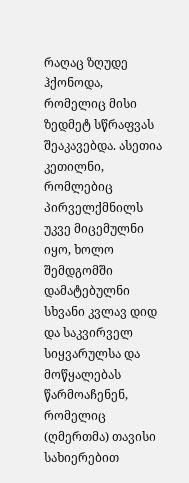რაღაც ზღუდე ჰქონოდა, რომელიც მისი ზედმეტ სწრაფვას შეაკავებდა. ასეთია კეთილნი, რომლებიც პირველქმნილს უკვე მიცემულნი იყო, ხოლო შემდგომში დამატებულნი სხვანი კვლავ დიდ და საკვირველ სიყვარულსა და მოწყალებას წარმოაჩენენ, რომელიც (ღმერთმა) თავისი სახიერებით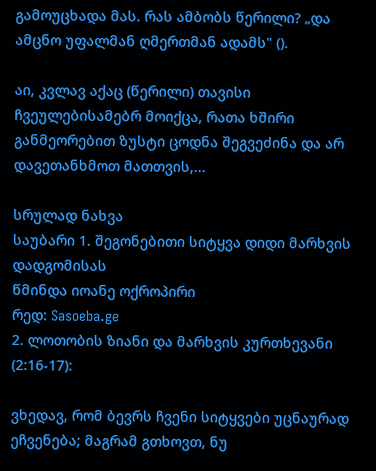გამოუცხადა მას. რას ამბობს წერილი? „და ამცნო უფალმან ღმერთმან ადამს" ().

აი, კვლავ აქაც (წერილი) თავისი ჩვეულებისამებრ მოიქცა, რათა ხშირი განმეორებით ზუსტი ცოდნა შეგვეძინა და არ დავეთანხმოთ მათთვის,...

სრულად ნახვა
საუბარი 1. შეგონებითი სიტყვა დიდი მარხვის დადგომისას
წმინდა იოანე ოქროპირი
რედ: Sasoeba.ge
2. ლოთობის ზიანი და მარხვის კურთხევანი (2:16-17):

ვხედავ, რომ ბევრს ჩვენი სიტყვები უცნაურად ეჩვენება; მაგრამ გთხოვთ, ნუ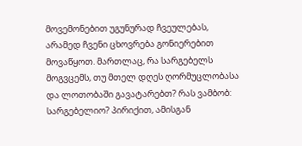მოვემონებით უგუნურად ჩვეულებას, არამედ ჩვენი ცხოვრება გონიერებით მოვაწყოთ. მართლაც, რა სარგებელს მოგვცემს, თუ მთელ დღეს ღორმუცლობასა და ლოთობაში გავატარებთ? რას ვამბობ: სარგებელიო? პირიქით, ამისგან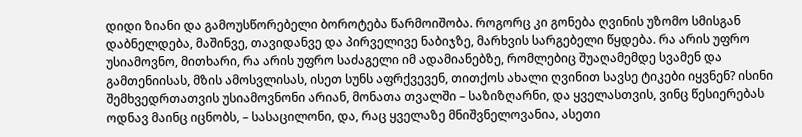დიდი ზიანი და გამოუსწორებელი ბოროტება წარმოიშობა. როგორც კი გონება ღვინის უზომო სმისგან დაბნელდება, მაშინვე, თავიდანვე და პირველივე ნაბიჯზე, მარხვის სარგებელი წყდება. რა არის უფრო უსიამოვნო, მითხარი, რა არის უფრო საძაგელი იმ ადამიანებზე, რომლებიც შუაღამემდე სვამენ და გამთენიისას, მზის ამოსვლისას, ისეთ სუნს აფრქვევენ, თითქოს ახალი ღვინით სავსე ტიკები იყვნენ? ისინი შემხვედრთათვის უსიამოვნონი არიან, მონათა თვალში – საზიზღარნი, და ყველასთვის, ვინც წესიერებას ოდნავ მაინც იცნობს, – სასაცილონი, და, რაც ყველაზე მნიშვნელოვანია, ასეთი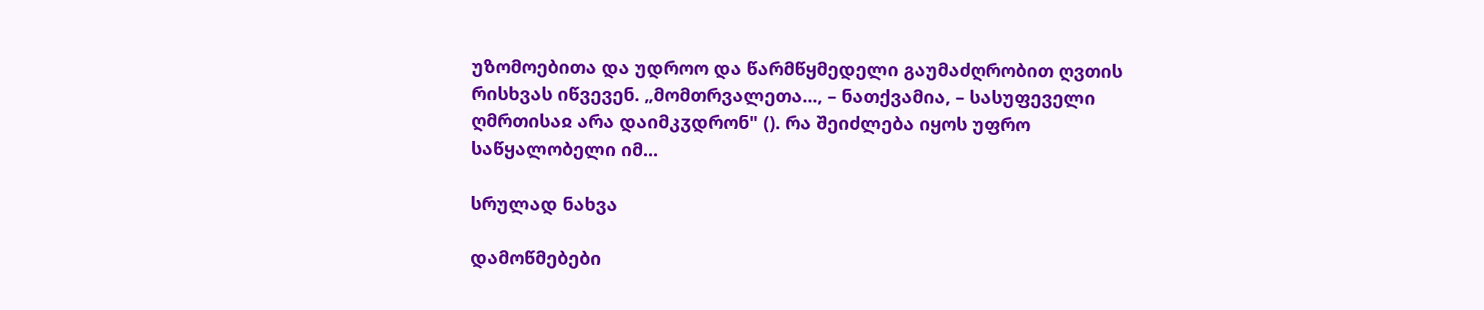უზომოებითა და უდროო და წარმწყმედელი გაუმაძღრობით ღვთის რისხვას იწვევენ. „მომთრვალეთა..., – ნათქვამია, – სასუფეველი ღმრთისაჲ არა დაიმკჳდრონ" (). რა შეიძლება იყოს უფრო საწყალობელი იმ...

სრულად ნახვა

დამოწმებები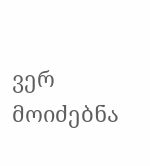ვერ მოიძებნა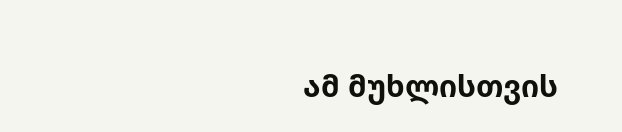ამ მუხლისთვის